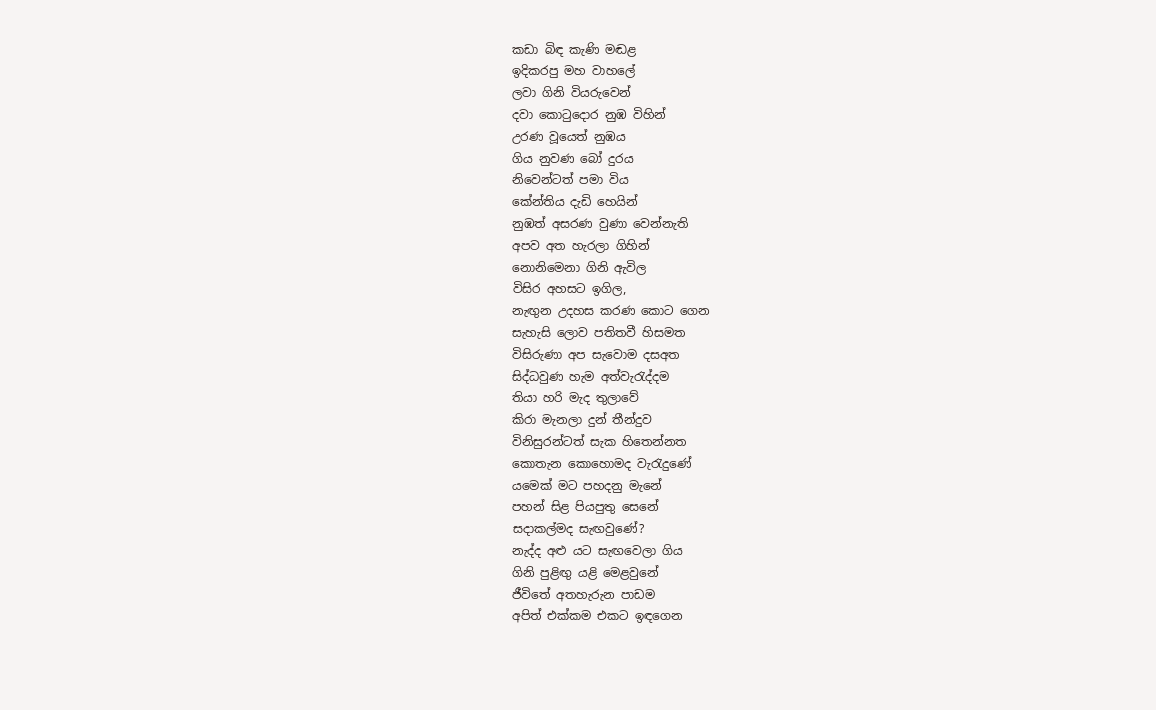කඩා බිඳ කැණි මඬළ
ඉදිකරපු මහ වාහලේ
ලවා ගිනි වියරුවෙන්
දවා කොටුදොර නුඹ විහින්
උරණ වූයෙත් නුඹය
ගිය නුවණ බෝ දුරය
නිවෙන්ටත් පමා විය
කේන්තිය දැඩි හෙයින්
නුඹත් අසරණ වුණා වෙන්නැති
අපව අත හැරලා ගිහින්
නොනිමෙනා ගිනි ඇවිල
විසිර අහසට ඉගිල,
නැඟුන උදහස කරණ කොට ගෙන
සැහැසි ලොව පතිතවී හිසමත
විසිරුණා අප සැවොම දසඅත
සිද්ධවුණ හැම අත්වැරැද්දම
තියා හරි මැද තුලාවේ
කිරා මැනලා දුන් තීන්දුව
විනිසුරන්ටත් සැක හිතෙන්නත
කොතැන කොහොමද වැරැදුණේ
යමෙක් මට පහදනු මැනේ
පහන් සිළ පියපුතු සෙනේ
සදාකල්මද සැඟවුණේ?
නැද්ද අළු යට සැඟවෙලා ගිය
ගිනි පුළිඟු යළි මෙළවුනේ
ජීවිතේ අතහැරුන පාඩම
අපිත් එක්කම එකට ඉඳගෙන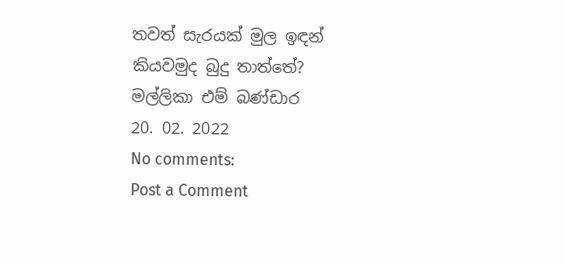තවත් සැරයක් මුල ඉඳන්
කියවමුද බුදු තාත්තේ?
මල්ලිකා එම් බණ්ඩාර
20. 02. 2022
No comments:
Post a Comment